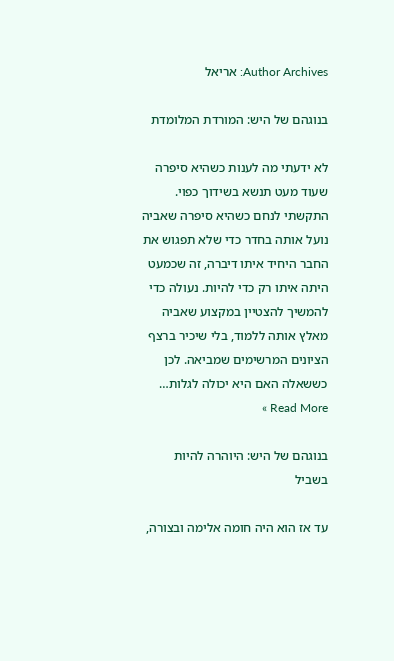Author Archives: אריאל

בנוגהם של היש: המורדת המלומדת

לא ידעתי מה לענות כשהיא סיפרה שעוד מעט תנשא בשידוך כפוי. התקשתי לנחם כשהיא סיפרה שאביה נועל אותה בחדר כדי שלא תפגוש את החבר היחיד איתו דיברה, זה שכמעט היתה איתו רק כדי להיות. נעולה כדי להמשיך להצטיין במקצוע שאביה מאלץ אותה ללמוד, בלי שיכיר ברצף הציונים המרשימים שמביאה. לכן כששאלה האם היא יכולה לגלות… Read More »

בנוגהם של היש: היוהרה להיות בשביל

עד אז הוא היה חומה אלימה ובצורה,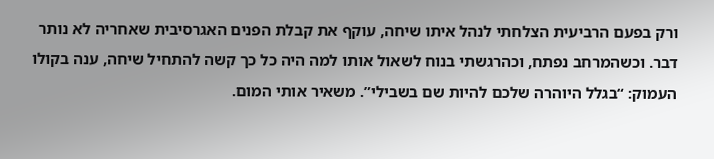ורק בפעם הרביעית הצלחתי לנהל איתו שיחה, עוקף את קבלת הפנים האגרסיבית שאחריה לא נותר דבר. וכשהמרחב נפתח, וכהרגשתי בנוח לשאול אותו למה היה כל כך קשה להתחיל שיחה, ענה בקולו העמוק: “בגלל היוהרה שלכם להיות שם בשבילי”. משאיר אותי המום.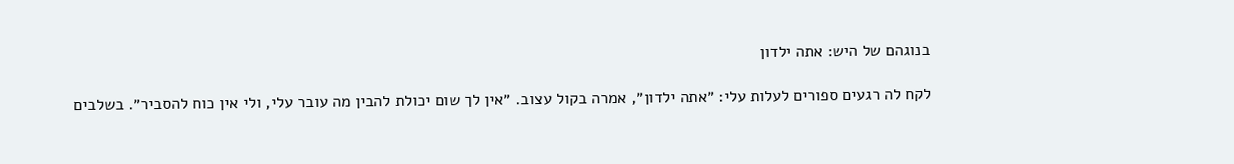בנוגהם של היש: אתה ילדון

לקח לה רגעים ספורים לעלות עלי: ״אתה ילדון״, אמרה בקול עצוב. ״אין לך שום יכולת להבין מה עובר עלי, ולי אין כוח להסביר״. בשלבים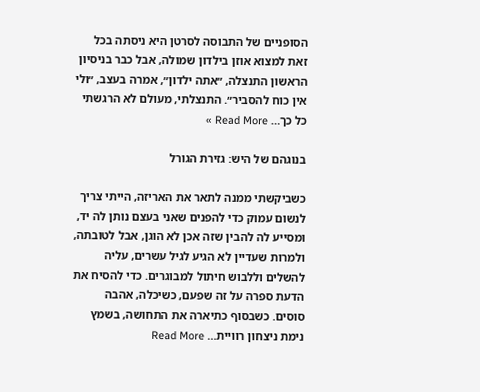הסופניים של התבוסה לסרטן היא ניסתה בכל זאת למצוא אוזן בילדון שמולה, אבל כבר בניסיון הראשון התנצלה, ״אתה ילדון״, אמרה בעצב, ״ולי אין כוח להסביר״. התנצלתי, מעולם לא הרגשתי כל כך… Read More »

בנוגהם של היש: גזירת הגורל

כשביקשתי ממנה לתאר את האריזה, הייתי צריך לנשום עמוק כדי להפנים שאני בעצם נותן לה יד, ומסייע לה להבין שזה אכן לא הוגן, אבל לטובתה, ולמרות שעדיין לא הגיע לגיל עשרים, עליה להשלים וללבוש חיתול למבוגרים. כדי להסיח את הדעת ספרה על זה שפעם, כשיכלה, אהבה סוסים. כשבסוף כתיארה את התחושה, בשמץ נימת ניצחון רוויית… Read More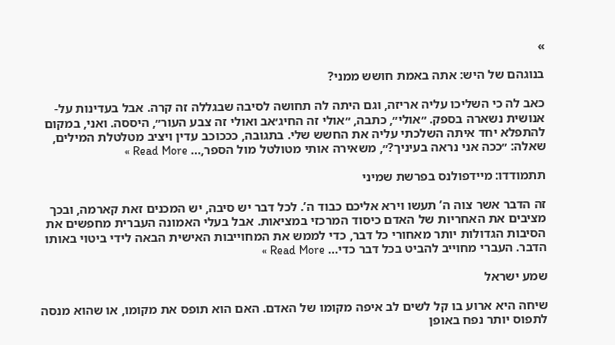»

בנוגהם של היש: אתה באמת חושש ממני?

כאב לה כי השליכו עליה אריזה, וגם היתה לה תחושה לסיבה שבגללה זה קרה. אבל בעדינות על-אנושית נשארה בספק. ״אולי״, כתבה, ״אולי זה החיג׳אב ואולי זה צבע העור״, היססה. ואני, במקום להתפלא יחד איתה השלכתי עליה את החשש שלי. בתגובה, כככוכב עדין ויציב מטלטלת המילים, שאלה: ״ככה אני נראה בעיניך?״, משאירה אותי מטולטל מול הספר,… Read More »

תתמודדו: מיידפולנס בפרשת שמיני

זה הדבר אשר צוה ה’ תעשו וירא אליכם כבוד ה’. לכל דבר יש סיבה, יש המכנים זאת קארמה, ובכך מציבים את האחריות של האדם כיסוד המרכזי במציאות. אבל בעלי האמונה העברית מחפשים את הסיבות הגדולות יותר מאחורי כל דבר, כדי לממש את המחוייבות האישית הבאה לידי ביטוי באותו הדבר. העברי מחוייב להביט בכל דבר כדי… Read More »

שמע ישראל

שיחה היא ארוע בו קל לשים לב איפה מקומו של האדם. האם הוא תופס את מקומו, או שהוא מנסה לתפוס יותר נפח באופן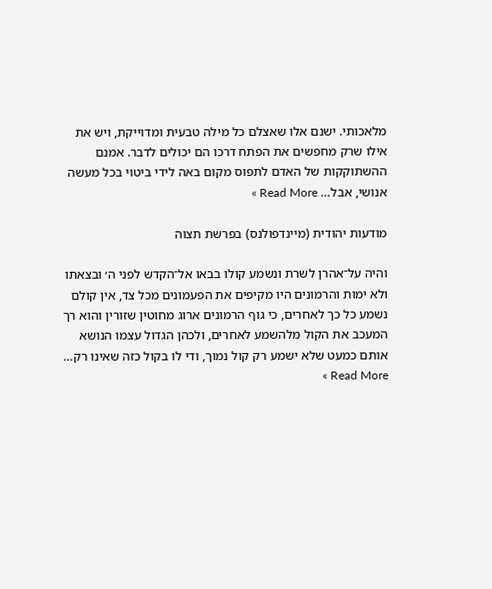מלאכותי. ישנם אלו שאצלם כל מילה טבעית ומדוייקת, ויש את אילו שרק מחפשים את הפתח דרכו הם יכולים לדבר. אמנם ההשתוקקות של האדם לתפוס מקום באה לידי ביטוי בכל מעשה אנושי, אבל… Read More »

מודעות יהודית (מיינדפולנס) בפרשת תצוה

והיה על־אהרן לשרת ונשמע קולו בבאו אל־הקדש לפני ה׳ ובצאתו ולא ימות והרמונים היו מקיפים את הפעמונים מכל צד, אין קולם נשמע כל כך לאחרים, כי גוף הרמונים ארוג מחוטין שזורין והוא רך המעכב את הקול מלהשמע לאחרים, ולכהן הגדול עצמו הנושא אותם כמעט שלא ישמע רק קול נמוך, ודי לו בקול כזה שאינו רק… Read More »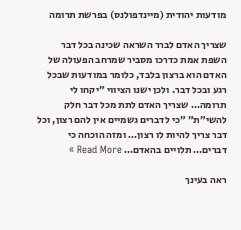מודעות יהודית (מיינדפולנס) בפרשת תרומה

שצריך האדם לברר השראה שכינה בכל דבר השפת אמת כדרכו מסביר שמרחב הפעולה של האדם הוא ברצון בלבד, כלומר במודעות שבכל רגע ובכל דבר. ולכן ישנו הציווי ״יקחו לי תרומה… שצריך האדם לתת מכל דבר חלק להשי״ת״ ״כי לדברים גשמיים אין להם רצון, וכל דבר צריך להיות לו רצון… ומזה הוכחה כי דברים… תלויים בהאדם… Read More »

ראה בעינך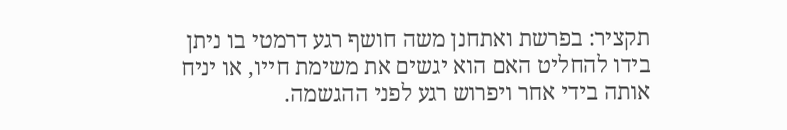תקציר: בפרשת ואתחנן משה חושף רגע דרמטי בו ניתן בידו להחליט האם הוא יגשים את משימת חייו, או יניח אותה בידי אחר ויפרוש רגע לפני ההגשמה.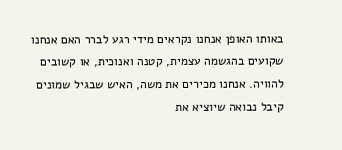באותו האופן אנחנו נקראים מידי רגע לברר האם אנחנו שקועים בהגשמה עצמית, קטנה ואנוכית, או קשובים להוויה. אנחנו מכירים את משה, האיש שבגיל שמונים קיבל נבואה שיוציא את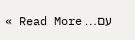עם… Read More »